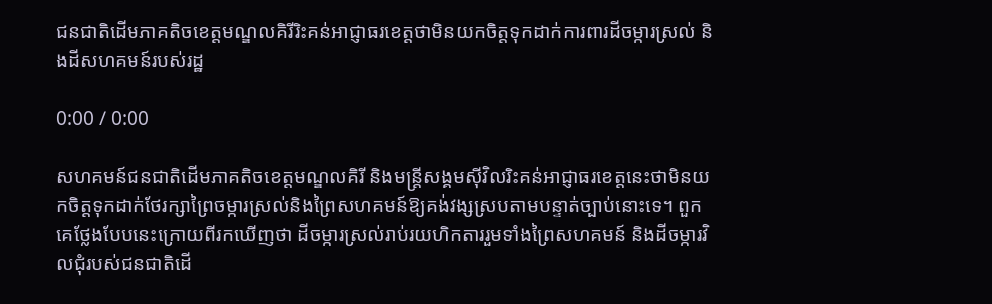ជនជាតិដើមភាគតិចខេត្តមណ្ឌលគិរីរិះគន់អាជ្ញាធរខេត្តថាមិនយកចិត្តទុកដាក់ការពារដីចម្ការស្រល់ និងដីសហគមន៍របស់រដ្ឋ

0:00 / 0:00

សហគមន៍ជនជាតិដើមភាគតិចខេត្តមណ្ឌលគិរី និងមន្ត្រីសង្គមស៊ីវិលរិះគន់អាជ្ញាធរខេត្តនេះថាមិនយកចិត្តទុកដាក់ថែរក្សាព្រៃចម្ការស្រល់និងព្រៃសហគមន៍ឱ្យគង់វង្សស្របតាមបន្ទាត់ច្បាប់នោះទេ។ ពួកគេថ្លែងបែបនេះក្រោយពីរកឃើញថា ដីចម្ការស្រល់រាប់រយហិកតាររួមទាំងព្រៃសហគមន៍ និងដីចម្ការវិលជុំរបស់ជនជាតិដើ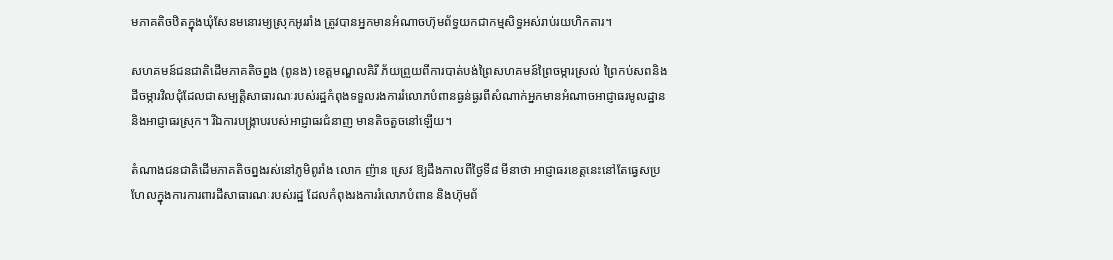មភាគតិចឋិតក្នុងឃុំសែនមនោរម្យស្រុកអូររាំង ត្រូវបានអ្នកមានអំណាចហ៊ុមព័ទ្ធយកជាកម្មសិទ្ធអស់រាប់រយហិកតារ។

សហគមន៍ជនជាតិដើមភាគតិចព្នង (ពូនង) ខេត្តមណ្ឌលគិរី ភ័យព្រួយពីការបាត់បង់ព្រៃសហគមន៍ព្រៃចម្ការស្រល់ ព្រៃកប់សពនិងដីចម្ការវិលជុំដែលជាសម្បត្តិសាធារណៈរបស់រដ្ឋកំពុងទទួលរងការរំលោភបំពានធ្ងន់ធ្ងរពីសំណាក់អ្នកមានអំណាចអាជ្ញាធរមូលដ្ឋាន និងអាជ្ញាធរស្រុក។ រីឯការបង្ក្រាបរបស់អាជ្ញាធរជំនាញ មានតិចតួចនៅឡើយ។

តំណាងជនជាតិដើមភាគតិចព្នងរស់នៅភូមិពូរាំង លោក ញ៉ាន ស្រេវ ឱ្យដឹងកាលពីថ្ងៃទី៨ មីនាថា អាជ្ញាធរខេត្តនេះនៅតែធ្វេសប្រហែលក្នុងការការពារដីសាធារណៈរបស់រដ្ឋ ដែលកំពុងរងការរំលោភបំពាន និងហ៊ុមព័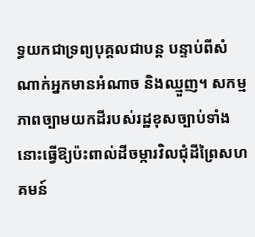ទ្ធយកជាទ្រព្យបុគ្គលជាបន្ត បន្ទាប់ពីសំណាក់អ្នកមានអំណាច និងឈ្មួញ។ សកម្មភាពច្បាមយកដីរបស់រដ្ឋខុសច្បាប់ទាំងនោះធ្វើឱ្យប៉ះពាល់ដីចម្ការវិលជុំដីព្រៃសហគមន៍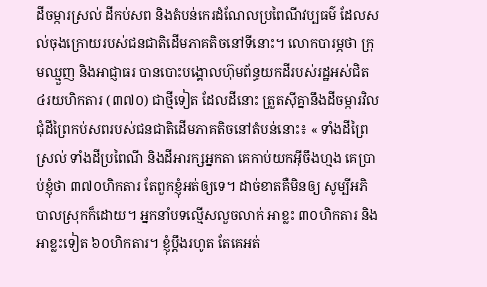ដីចម្ការស្រល់ ដីកប់សព និងតំបន់កេរដំណែលប្រពៃណីវប្បធម៌ ដែលសល់ចុងក្រោយរបស់ជនជាតិដើមភាគតិចនៅទីនោះ។ លោកបារម្ភថា ក្រុមឈ្មួញ និងអាជ្ញាធរ បានបោះបង្គោលហ៊ុមព័ន្ធយកដីរបស់រដ្ឋអស់ជិត ៤រយហិកតារ (៣៧០) ជាថ្មីទៀត ដែលដីនោះ ត្រួតស៊ីគ្នានឹងដីចម្ការវិលជុំដីព្រៃកប់សពរបស់ជនជាតិដើមភាគតិចនៅតំបន់នោះ៖ « ទាំងដីព្រៃស្រល់ ទាំងដីប្រពៃណី និងដីអារក្សអ្នកតា គេកាប់យកអ៊ីចឹងហ្មង គេប្រាប់ខ្ញុំថា ៣៧០ហិកតារ តែពួកខ្ញុំអត់ឲ្យទេ។ ដាច់ខាតគឺមិនឲ្យ សូម្បីអភិបាលស្រុកក៏ដោយ។ អ្នកនាំបទល្មើសលួចលាក់ អាខ្លះ ៣០ហិកតារ និងអាខ្លះទៀត ៦០ហិកតារ។ ខ្ញុំប្ដឹងរហូត តែគេអត់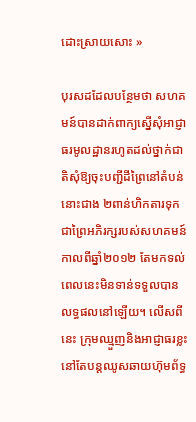ដោះស្រាយសោះ »

បុរសដដែលបន្ថែមថា សហគមន៍បានដាក់ពាក្យស្នើសុំអាជ្ញាធរមូលដ្ឋានរហូតដល់ថ្នាក់ជាតិសុំឱ្យចុះបញ្ជីដីព្រៃនៅតំបន់នោះជាង ២ពាន់ហិកតារទុកជាព្រៃអភិរក្សរបស់សហគមន៍កាលពីឆ្នាំ២០១២ តែមកទល់ពេលនេះមិនទាន់ទទួលបានលទ្ធផលនៅឡើយ។ លើសពីនេះ ក្រុមឈ្មួញនិងអាជ្ញាធរខ្លះ នៅតែបន្តឈូសឆាយហ៊ុមព័ទ្ធ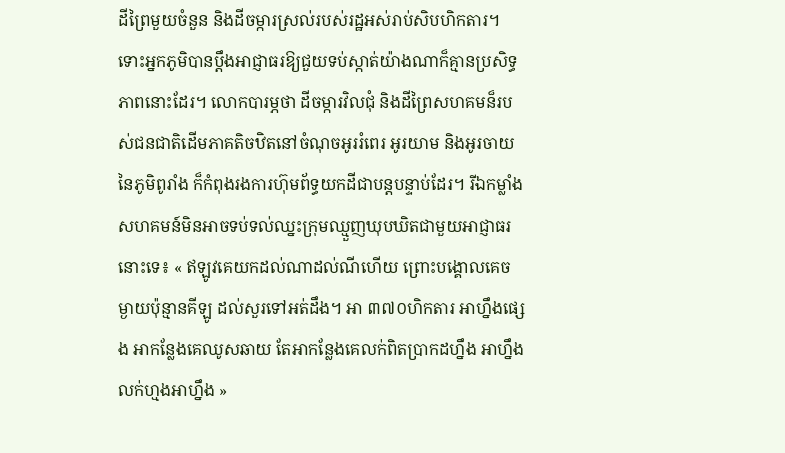ដីព្រៃមួយចំនួន និងដីចម្ការស្រល់របស់រដ្ឋអស់រាប់សិបហិកតារ។ ទោះអ្នកភូមិបានប្ដឹងអាជ្ញាធរឱ្យជួយទប់ស្កាត់យ៉ាងណាក៏គ្មានប្រសិទ្ធភាពនោះដែរ។ លោកបារម្ភថា ដីចម្ការវិលជុំ និងដីព្រៃសហគមន៏របស់ជនជាតិដើមភាគតិចឋិតនៅចំណុចអូររំពេរ អូរយាម និងអូរចាយ នៃភូមិពូរាំង ក៏កំពុងរងការហ៊ុមព័ទ្ធយកដីជាបន្តបន្ទាប់ដែរ។ រីឯកម្លាំងសហគមន៍មិនអាចទប់ទល់ឈ្នះក្រុមឈ្មួញឃុបឃិតជាមួយអាជ្ញាធរនោះទេ៖ « ឥឡូវគេយកដល់ណាដល់ណីហើយ ព្រោះបង្គោលគេចម្ងាយប៉ុន្មានគីឡូ ដល់សួរទៅអត់ដឹង។ អា ៣៧០ហិកតារ អាហ្នឹងផ្សេង អាកន្លែងគេឈូសឆាយ តែអាកន្លែងគេលក់ពិតប្រាកដហ្នឹង អាហ្នឹងលក់ហ្មងអាហ្នឹង »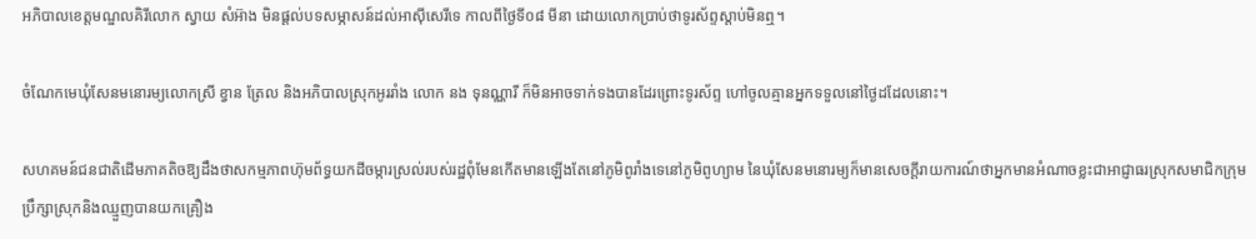អភិបាលខេត្តមណ្ឌលគិរីលោក ស្វាយ សំអ៊ាង មិនផ្ដល់បទសម្ភាសន៍ដល់អាស៊ីសេរីទេ កាលពីថ្ងៃទី០៨ មីនា ដោយលោកប្រាប់ថាទូរស័ព្ទស្ដាប់មិនឮ។

ចំណែកមេឃុំសែនមនោរម្យលោកស្រី ខ្វាន ត្រែល និងអភិបាលស្រុកអូររាំង លោក នង ទុនណ្ណារី ក៏មិនអាចទាក់ទងបានដែរព្រោះទូរស័ព្ទ ហៅចូលគ្មានអ្នកទទួលនៅថ្ងៃដដែលនោះ។

សហគមន៍ជនជាតិដើមភាគតិចឱ្យដឹងថាសកម្មភាពហ៊ុមព័ទ្ធយកដីចម្ការស្រល់របស់រដ្ឋពុំមែនកើតមានឡើងតែនៅភូមិពូរាំងទេនៅភូមិពូហ្យាម នៃឃុំសែនមនោរម្យក៏មានសេចក្ដីរាយការណ៍ថាអ្នកមានអំណាចខ្លះជាអាជ្ញាធរស្រុកសមាជិកក្រុមប្រឹក្សាស្រុកនិងឈ្មួញបានយកគ្រឿង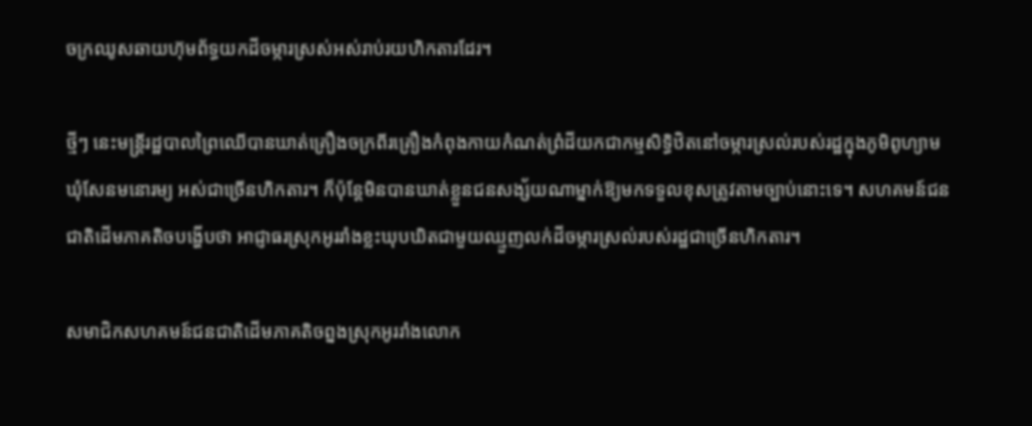ចក្រឈូសឆាយហ៊ុមព័ទ្ធយកដីចម្ការស្រស់អស់រាប់រយហិកតារដែរ។

ថ្មីៗ នេះមន្ត្រីរដ្ឋបាលព្រៃឈើបានឃាត់គ្រឿងចក្រពីរគ្រឿងកំពុងកាយកំណត់ព្រំដីយកជាកម្មសិទ្ធិឋិតនៅចម្ការស្រល់របស់រដ្ឋក្នុងភូមិពូហ្យាម ឃុំសែនមនោរម្យ អស់ជាច្រើនហិកតារ។ ក៏ប៉ុន្តែមិនបានឃាត់ខ្លួនជនសង្ស័យណាម្នាក់ឱ្យមកទទួលខុសត្រូវតាមច្បាប់នោះទេ។ សហគមន៍ជនជាតិដើមភាគតិចបង្ហើបថា អាជ្ញាធរស្រុកអូររាំងខ្លះឃុបឃិតជាមួយឈ្មួញលក់ដីចម្ការស្រល់របស់រដ្ឋជាច្រើនហិកតារ។

សមាជិកសហគមន៍ជនជាតិដើមភាគតិចព្នងស្រុកអូររាំងលោក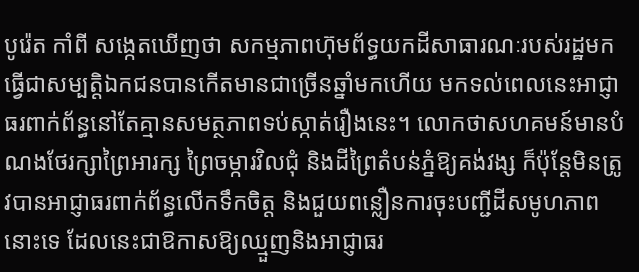បូរ៉េត កាំពី សង្កេតឃើញថា សកម្មភាពហ៊ុមព័ទ្ធយកដីសាធារណៈរបស់រដ្ឋមកធ្វើជាសម្បត្តិឯកជនបានកើតមានជាច្រើនឆ្នាំមកហើយ មកទល់ពេលនេះអាជ្ញាធរពាក់ព័ន្ធនៅតែគ្មានសមត្ថភាពទប់ស្កាត់រឿងនេះ។ លោកថាសហគមន៍មានបំណងថែរក្សាព្រៃអារក្ស ព្រៃចម្ការវិលជុំ និងដីព្រៃតំបន់ភ្នំឱ្យគង់វង្ស ក៏ប៉ុន្តែមិនត្រូវបានអាជ្ញាធរពាក់ព័ន្ធលើកទឹកចិត្ត និងជួយពន្លឿនការចុះបញ្ជីដីសមូហភាពនោះទេ ដែលនេះជាឱកាសឱ្យឈ្មួញនិងអាជ្ញាធរ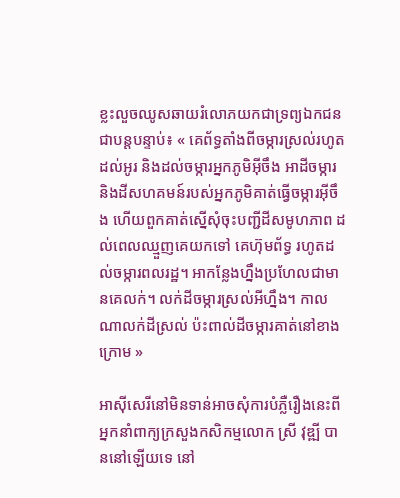ខ្លះលួចឈូសឆាយរំលោភយកជាទ្រព្យឯកជនជាបន្តបន្ទាប់៖ « គេព័ទ្ធតាំងពីចម្ការស្រល់រហូតដល់អូរ និងដល់ចម្ការអ្នកភូមិអ៊ីចឹង អាដីចម្ការ និងដីសហគមន៍របស់អ្នកភូមិគាត់ធ្វើចម្ការអ៊ីចឹង ហើយពួកគាត់ស្នើសុំចុះបញ្ជីដីសមូហភាព ដល់ពេលឈ្មួញគេយកទៅ គេហ៊ុមព័ទ្ធ រហូតដល់ចម្ការពលរដ្ឋ។ អាកន្លែងហ្នឹងប្រហែលជាមានគេលក់។ លក់ដីចម្ការស្រល់អីហ្នឹង។ កាលណាលក់ដីស្រល់ ប៉ះពាល់ដីចម្ការគាត់នៅខាងក្រោម »

អាស៊ីសេរីនៅមិនទាន់អាចសុំការបំភ្លឺរឿងនេះពីអ្នកនាំពាក្យក្រសួងកសិកម្មលោក ស្រី វុឌ្ឍី បាននៅឡើយទេ នៅ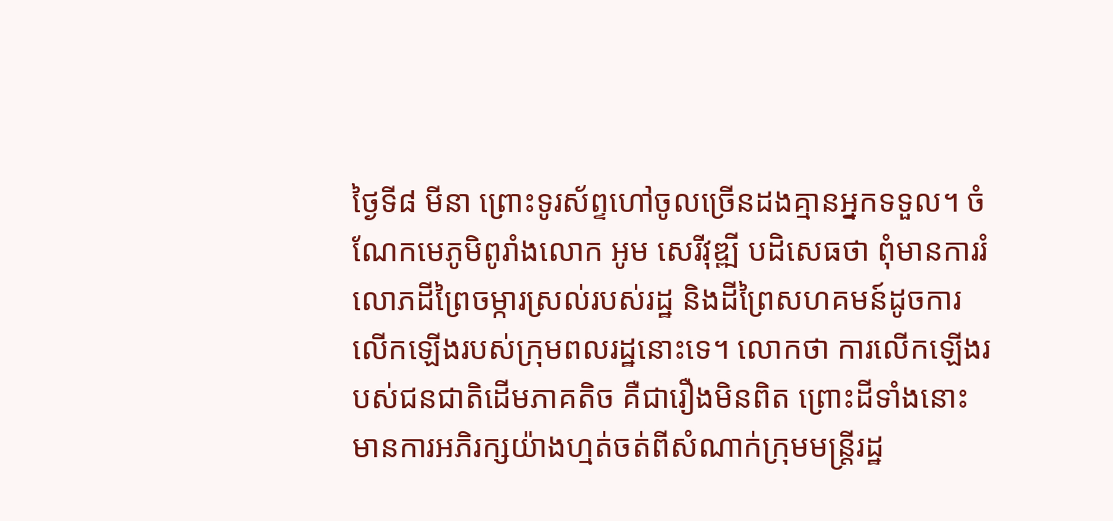ថ្ងៃទី៨ មីនា ព្រោះទូរស័ព្ទហៅចូលច្រើនដងគ្មានអ្នកទទួល។ ចំណែកមេភូមិពូរាំងលោក អូម សេរីវុឌ្ឍី បដិសេធថា ពុំមានការរំលោភដីព្រៃចម្ការស្រល់របស់រដ្ឋ និងដីព្រៃសហគមន៍ដូចការលើកឡើងរបស់ក្រុមពលរដ្ឋនោះទេ។ លោកថា ការលើកឡើងរបស់ជនជាតិដើមភាគតិច គឺជារឿងមិនពិត ព្រោះដីទាំងនោះមានការអភិរក្សយ៉ាងហ្មត់ចត់ពីសំណាក់ក្រុមមន្ត្រីរដ្ឋ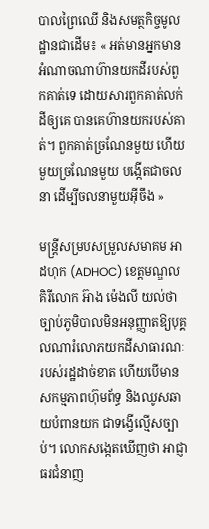បាលព្រៃឈើ និងសមត្ថកិច្ចមូលដ្ឋានជាដើម៖ « អត់មានអ្នកមានអំណាចណាហ៊ានយកដីរបស់ពួកគាត់ទេ ដោយសារពួកគាត់លក់ដីឲ្យគេ បានគេហ៊ានយករបស់គាត់។ ពួកគាត់ច្រណែនមួយ ហើយមួយច្រណែនមួយ បង្កើតជាចលនា ដើម្បីចលនាមួយអ៊ីចឹង »

មន្ត្រីសម្របសម្រួលសមាគម អាដហុក (ADHOC) ខេត្តមណ្ឌលគិរីលោក អ៊ាង ម៉េងលី យល់ថាច្បាប់ភូមិបាលមិនអនុញ្ញាតឱ្យបុគ្គលណារំលោភយកដីសាធារណៈរបស់រដ្ឋដាច់ខាត ហើយបើមានសកម្មភាពហ៊ុមព័ទ្ធ និងឈូសឆាយបំពានយក ជាទង្វើល្មើសច្បាប់។ លោកសង្កេតឃើញថា អាជ្ញាធរជំនាញ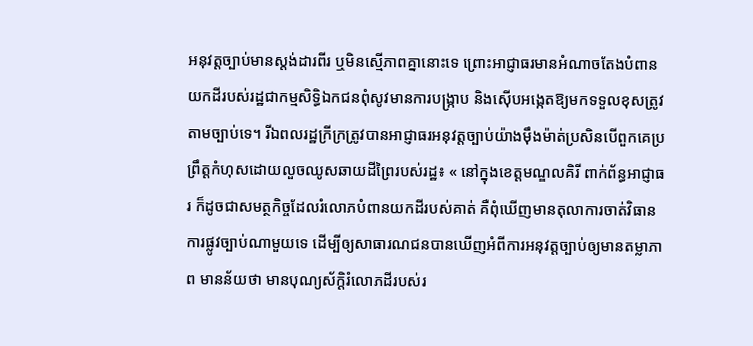អនុវត្តច្បាប់មានស្តង់ដារពីរ ឬមិនស្មើភាពគ្នានោះទេ ព្រោះអាជ្ញាធរមានអំណាចតែងបំពានយកដីរបស់រដ្ឋជាកម្មសិទ្ធិឯកជនពុំសូវមានការបង្ក្រាប និងស៊ើបអង្កេតឱ្យមកទទួលខុសត្រូវតាមច្បាប់ទេ។ រីឯពលរដ្ឋក្រីក្រត្រូវបានអាជ្ញាធរអនុវត្តច្បាប់យ៉ាងម៉ឹងម៉ាត់ប្រសិនបើពួកគេប្រព្រឹត្តកំហុសដោយលួចឈូសឆាយដីព្រៃរបស់រដ្ឋ៖ « នៅក្នុងខេត្តមណ្ឌលគិរី ពាក់ព័ន្ធអាជ្ញាធរ ក៏ដូចជាសមត្ថកិច្ចដែលរំលោភបំពានយកដីរបស់គាត់ គឺពុំឃើញមានតុលាការចាត់វិធានការផ្លូវច្បាប់ណាមួយទេ ដើម្បីឲ្យសាធារណជនបានឃើញអំពីការអនុវត្តច្បាប់ឲ្យមានតម្លាភាព មានន័យថា មានបុណ្យស័ក្ដិរំលោភដីរបស់រ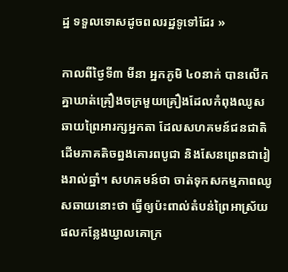ដ្ឋ ទទួលទោសដូចពលរដ្ឋទូទៅដែរ »

កាលពីថ្ងៃទី៣ មីនា អ្នកភូមិ ៤០នាក់ បានលើកគ្នាឃាត់គ្រឿងចក្រមួយគ្រឿងដែលកំពុងឈូសឆាយព្រៃអារក្សអ្នកតា ដែលសហគមន៍ជនជាតិដើមភាគតិចព្នងគោរពបូជា និងសែនព្រេនជារៀងរាល់ឆ្នាំ។ សហគមន៍ថា ចាត់ទុកសកម្មភាពឈូសឆាយនោះថា ធ្វើឲ្យប៉ះពាល់តំបន់ព្រៃអាស្រ័យផលកន្លែងឃ្វាលគោក្រ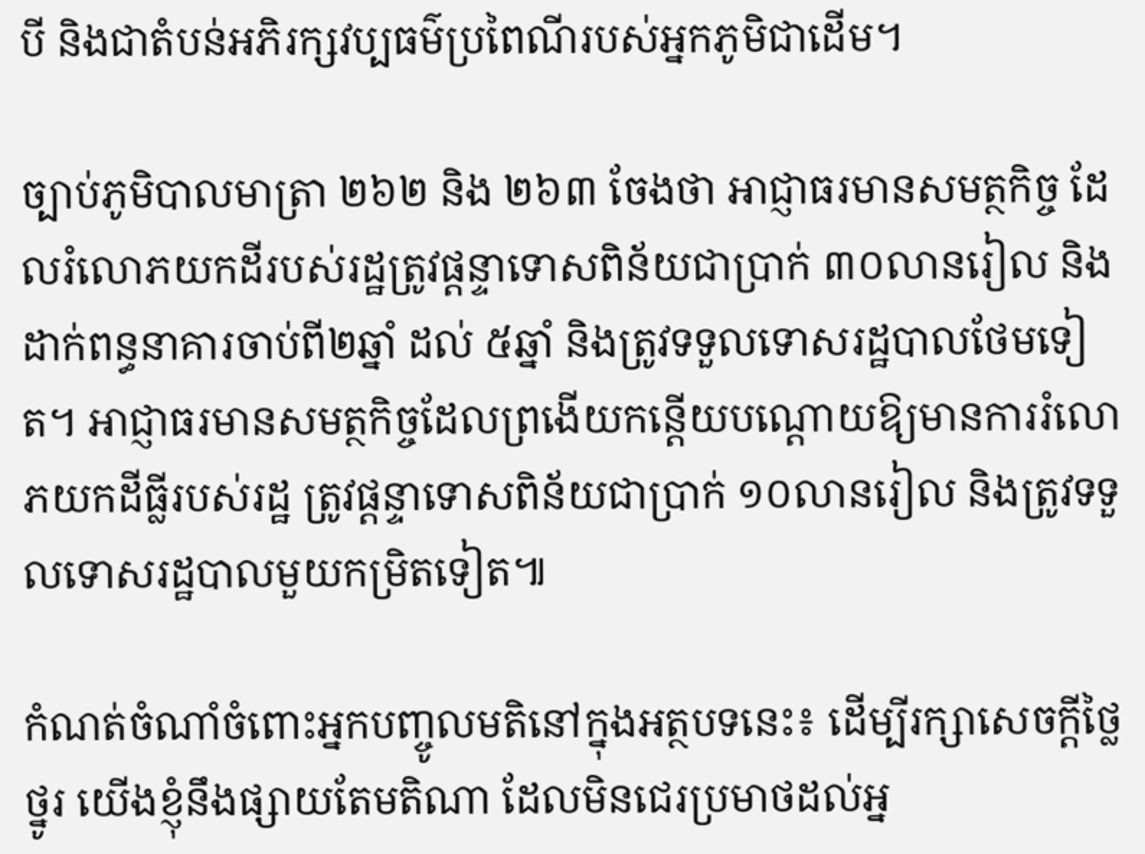បី និងជាតំបន់អភិរក្សវប្បធម៌ប្រពៃណីរបស់អ្នកភូមិជាដើម។

ច្បាប់ភូមិបាលមាត្រា ២៦២ និង ២៦៣ ចែងថា អាជ្ញាធរមានសមត្ថកិច្ច ដែលរំលោភយកដីរបស់រដ្ឋត្រូវផ្ដន្ទាទោសពិន័យជាប្រាក់ ៣០លានរៀល និងដាក់ពន្ធនាគារចាប់ពី២ឆ្នាំ ដល់ ៥ឆ្នាំ និងត្រូវទទួលទោសរដ្ឋបាលថែមទៀត។ អាជ្ញាធរមានសមត្ថកិច្ចដែលព្រងើយកន្តើយបណ្ដោយឱ្យមានការរំលោភយកដីធ្លីរបស់រដ្ឋ ត្រូវផ្ដន្ទាទោសពិន័យជាប្រាក់ ១០លានរៀល និងត្រូវទទួលទោសរដ្ឋបាលមួយកម្រិតទៀត៕

កំណត់ចំណាំចំពោះអ្នកបញ្ចូលមតិនៅក្នុងអត្ថបទនេះ៖ ដើម្បីរក្សាសេចក្ដីថ្លៃថ្នូរ យើងខ្ញុំនឹងផ្សាយតែមតិណា ដែលមិនជេរប្រមាថដល់អ្ន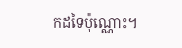កដទៃប៉ុណ្ណោះ។